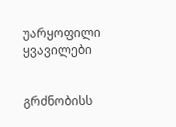უარყოფილი ყვავილები


გრძნობისს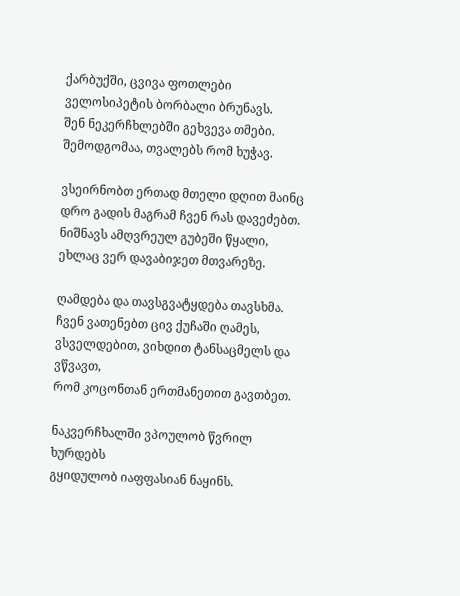ქარბუქში, ცვივა ფოთლები
ველოსიპეტის ბორბალი ბრუნავს.
შენ ნეკერჩხლებში გეხვევა თმები.
შემოდგომაა, თვალებს რომ ხუჭავ.

ვსეირნობთ ერთად მთელი დღით მაინც
დრო გადის მაგრამ ჩვენ რას დავეძებთ.
ნიშნავს ამღვრეულ გუბეში წყალი,
ეხლაც ვერ დავაბიჯეთ მთვარეზე.

ღამდება და თავსგვატყდება თავსხმა.
ჩვენ ვათენებთ ცივ ქუჩაში ღამეს,
ვსველდებით, ვიხდით ტანსაცმელს და ვწვავთ,
რომ კოცონთან ერთმანეთით გავთბეთ.

ნაკვერჩხალში ვპოულობ წვრილ ხურდებს
გყიდულობ იაფფასიან ნაყინს.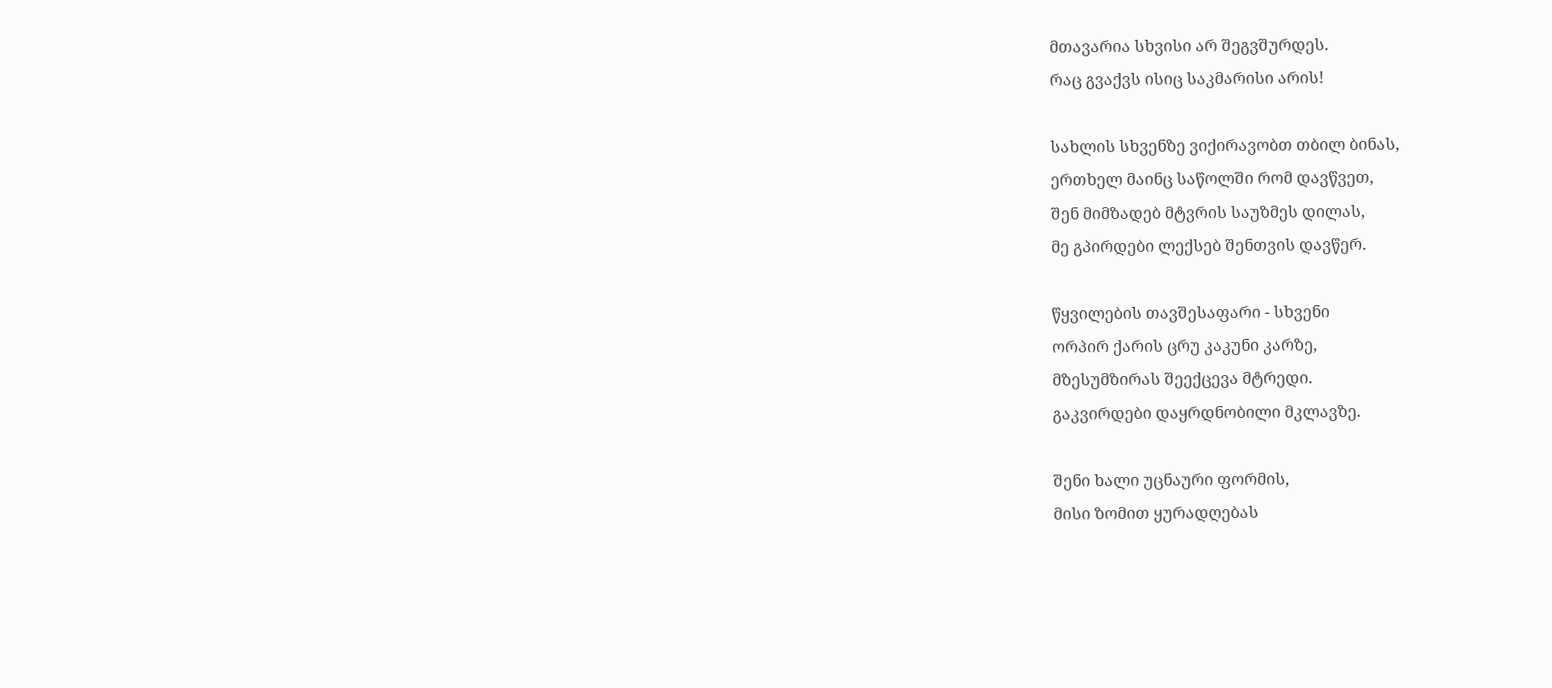მთავარია სხვისი არ შეგვშურდეს.
რაც გვაქვს ისიც საკმარისი არის!

სახლის სხვენზე ვიქირავობთ თბილ ბინას,
ერთხელ მაინც საწოლში რომ დავწვეთ,
შენ მიმზადებ მტვრის საუზმეს დილას,
მე გპირდები ლექსებ შენთვის დავწერ.

წყვილების თავშესაფარი - სხვენი
ორპირ ქარის ცრუ კაკუნი კარზე,
მზესუმზირას შეექცევა მტრედი.
გაკვირდები დაყრდნობილი მკლავზე.

შენი ხალი უცნაური ფორმის,
მისი ზომით ყურადღებას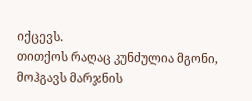იქცევს.
თითქოს რაღაც კუნძულია მგონი,
მოჰგავს მარჯნის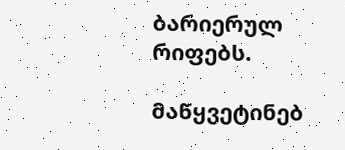ბარიერულ რიფებს.

მაწყვეტინებ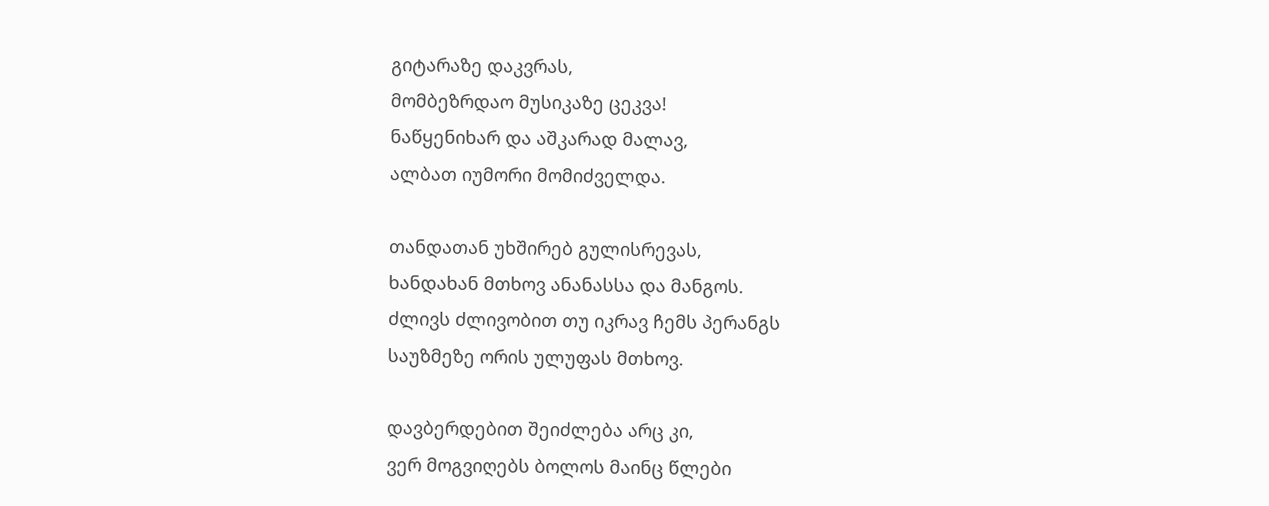გიტარაზე დაკვრას,
მომბეზრდაო მუსიკაზე ცეკვა!
ნაწყენიხარ და აშკარად მალავ,
ალბათ იუმორი მომიძველდა.

თანდათან უხშირებ გულისრევას,
ხანდახან მთხოვ ანანასსა და მანგოს.
ძლივს ძლივობით თუ იკრავ ჩემს პერანგს
საუზმეზე ორის ულუფას მთხოვ.

დავბერდებით შეიძლება არც კი,
ვერ მოგვიღებს ბოლოს მაინც წლები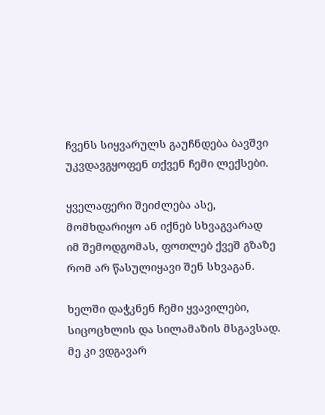ჩვენს სიყვარულს გაუჩნდება ბავშვი
უკვდავგყოფენ თქვენ ჩემი ლექსები.

ყველაფერი შეიძლება ასე,
მომხდარიყო ან იქნებ სხვაგვარად
იმ შემოდგომას, ფოთლებ ქვეშ გზაზე
რომ არ წასულიყავი შენ სხვაგან.

ხელში დაჭკნენ ჩემი ყვავილები,
სიცოცხლის და სილამაზის მსგავსად.
მე კი ვდგავარ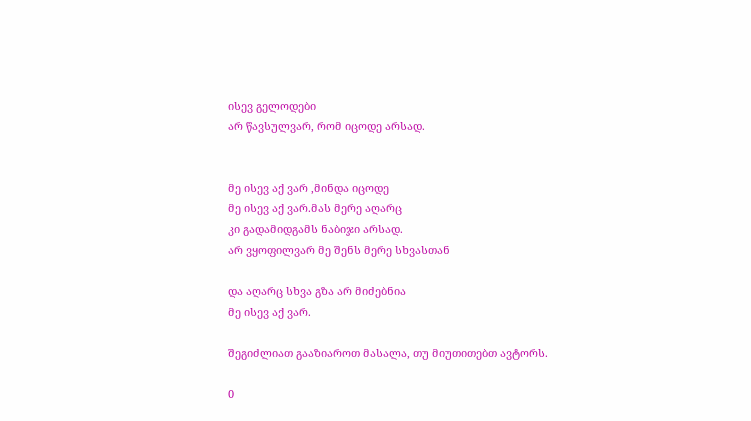ისევ გელოდები
არ წავსულვარ, რომ იცოდე არსად.


მე ისევ აქ ვარ ,მინდა იცოდე
მე ისევ აქ ვარ.მას მერე აღარც
კი გადამიდგამს ნაბიჯი არსად.
არ ვყოფილვარ მე შენს მერე სხვასთან

და აღარც სხვა გზა არ მიძებნია
მე ისევ აქ ვარ.

შეგიძლიათ გააზიაროთ მასალა, თუ მიუთითებთ ავტორს.

0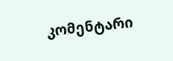კომენტარი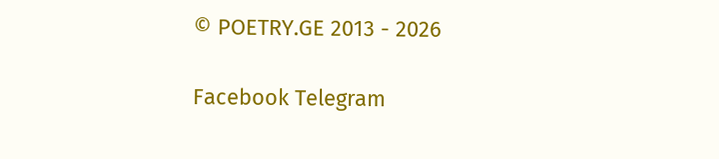© POETRY.GE 2013 - 2026

Facebook Telegram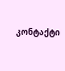კონტაქტი